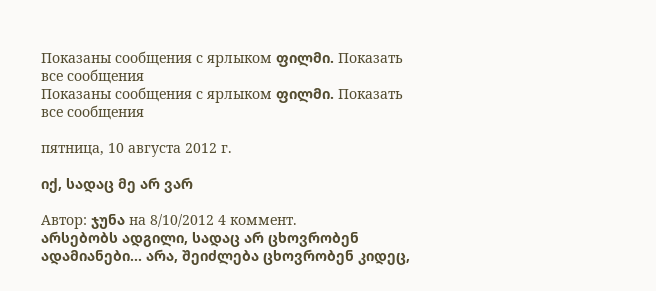Показаны сообщения с ярлыком ფილმი. Показать все сообщения
Показаны сообщения с ярлыком ფილმი. Показать все сообщения

пятница, 10 августа 2012 г.

იქ, სადაც მე არ ვარ

Автор: ჯუნა на 8/10/2012 4 коммент.
არსებობს ადგილი, სადაც არ ცხოვრობენ ადამიანები... არა, შეიძლება ცხოვრობენ კიდეც,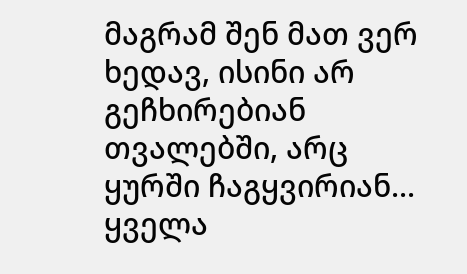მაგრამ შენ მათ ვერ ხედავ, ისინი არ გეჩხირებიან თვალებში, არც ყურში ჩაგყვირიან... ყველა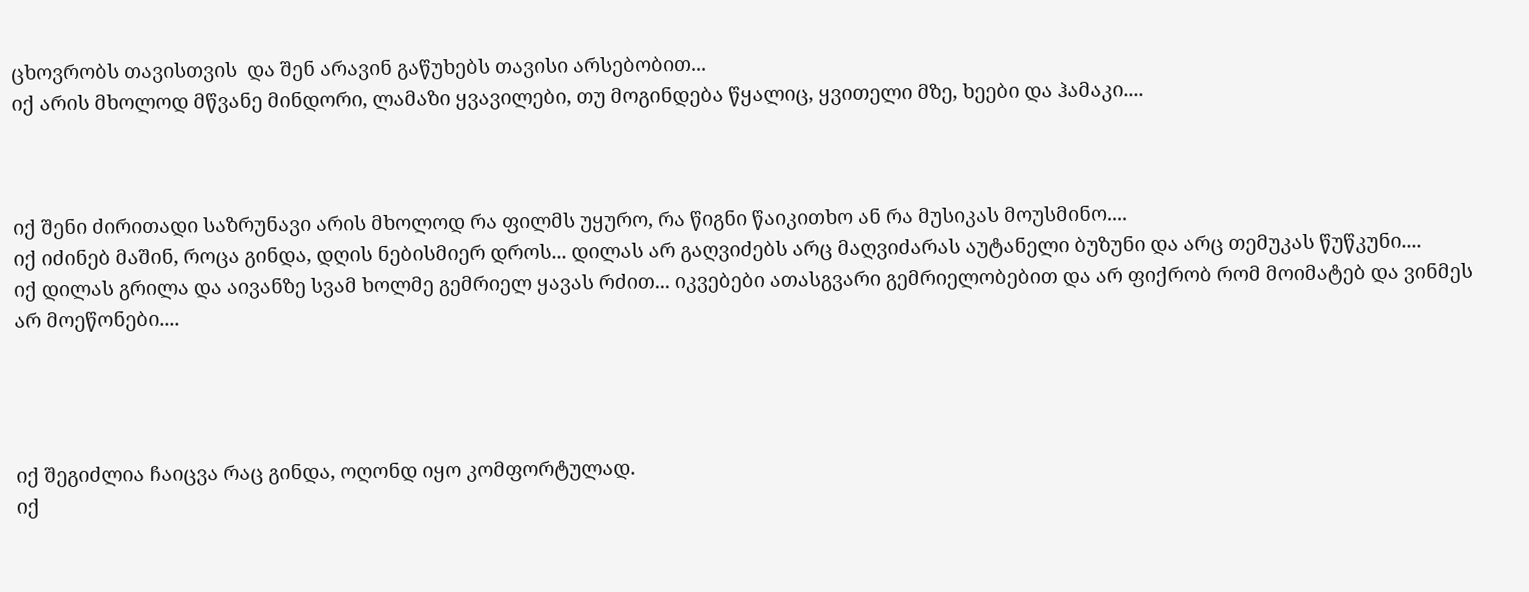ცხოვრობს თავისთვის  და შენ არავინ გაწუხებს თავისი არსებობით...
იქ არის მხოლოდ მწვანე მინდორი, ლამაზი ყვავილები, თუ მოგინდება წყალიც, ყვითელი მზე, ხეები და ჰამაკი....



იქ შენი ძირითადი საზრუნავი არის მხოლოდ რა ფილმს უყურო, რა წიგნი წაიკითხო ან რა მუსიკას მოუსმინო....
იქ იძინებ მაშინ, როცა გინდა, დღის ნებისმიერ დროს... დილას არ გაღვიძებს არც მაღვიძარას აუტანელი ბუზუნი და არც თემუკას წუწკუნი....
იქ დილას გრილა და აივანზე სვამ ხოლმე გემრიელ ყავას რძით... იკვებები ათასგვარი გემრიელობებით და არ ფიქრობ რომ მოიმატებ და ვინმეს არ მოეწონები....




იქ შეგიძლია ჩაიცვა რაც გინდა, ოღონდ იყო კომფორტულად.
იქ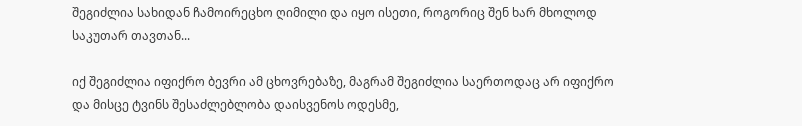შეგიძლია სახიდან ჩამოირეცხო ღიმილი და იყო ისეთი, როგორიც შენ ხარ მხოლოდ საკუთარ თავთან...

იქ შეგიძლია იფიქრო ბევრი ამ ცხოვრებაზე, მაგრამ შეგიძლია საერთოდაც არ იფიქრო და მისცე ტვინს შესაძლებლობა დაისვენოს ოდესმე,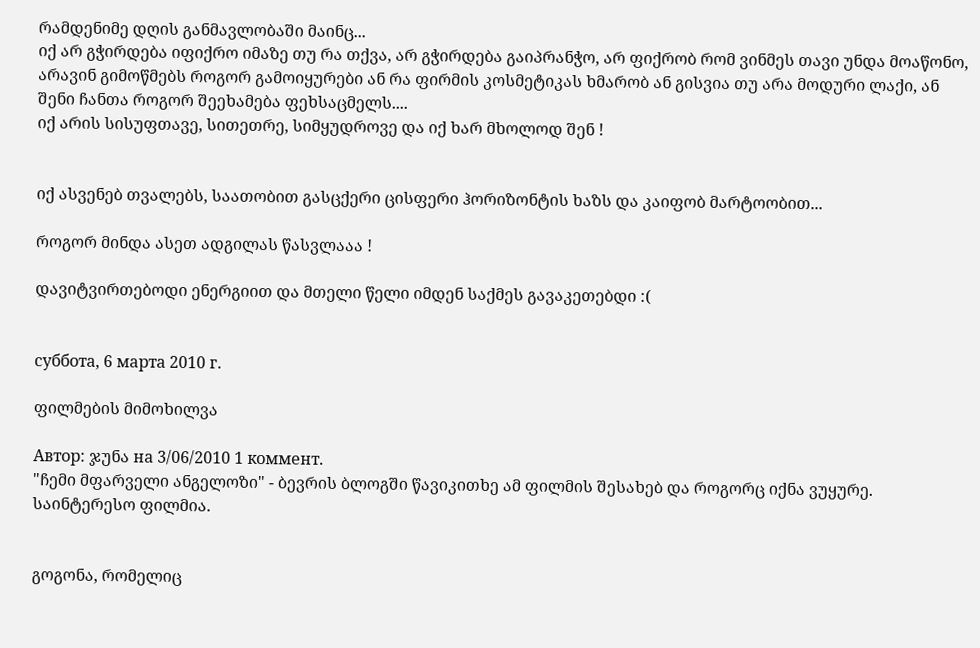რამდენიმე დღის განმავლობაში მაინც...
იქ არ გჭირდება იფიქრო იმაზე თუ რა თქვა, არ გჭირდება გაიპრანჭო, არ ფიქრობ რომ ვინმეს თავი უნდა მოაწონო, არავინ გიმოწმებს როგორ გამოიყურები ან რა ფირმის კოსმეტიკას ხმარობ ან გისვია თუ არა მოდური ლაქი, ან შენი ჩანთა როგორ შეეხამება ფეხსაცმელს....
იქ არის სისუფთავე, სითეთრე, სიმყუდროვე და იქ ხარ მხოლოდ შენ !


იქ ასვენებ თვალებს, საათობით გასცქერი ცისფერი ჰორიზონტის ხაზს და კაიფობ მარტოობით...

როგორ მინდა ასეთ ადგილას წასვლააა !

დავიტვირთებოდი ენერგიით და მთელი წელი იმდენ საქმეს გავაკეთებდი :(


суббота, 6 марта 2010 г.

ფილმების მიმოხილვა

Автор: ჯუნა на 3/06/2010 1 коммент.
"ჩემი მფარველი ანგელოზი" - ბევრის ბლოგში წავიკითხე ამ ფილმის შესახებ და როგორც იქნა ვუყურე.
საინტერესო ფილმია.


გოგონა, რომელიც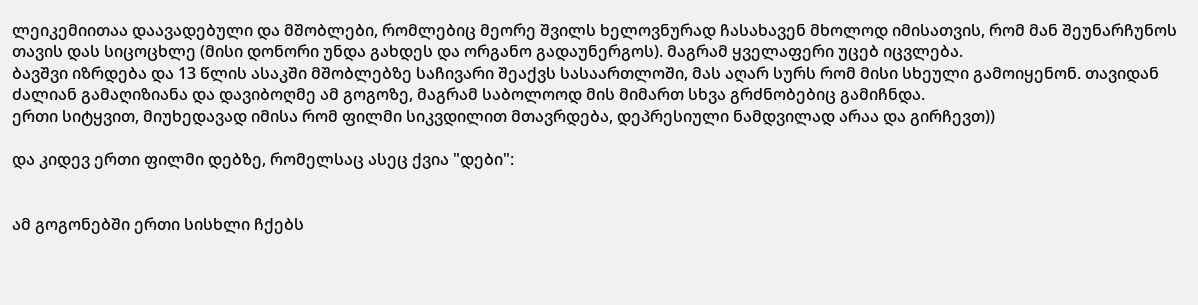ლეიკემიითაა დაავადებული და მშობლები, რომლებიც მეორე შვილს ხელოვნურად ჩასახავენ მხოლოდ იმისათვის, რომ მან შეუნარჩუნოს თავის დას სიცოცხლე (მისი დონორი უნდა გახდეს და ორგანო გადაუნერგოს). მაგრამ ყველაფერი უცებ იცვლება.
ბავშვი იზრდება და 13 წლის ასაკში მშობლებზე საჩივარი შეაქვს სასაართლოში, მას აღარ სურს რომ მისი სხეული გამოიყენონ. თავიდან ძალიან გამაღიზიანა და დავიბოღმე ამ გოგოზე, მაგრამ საბოლოოდ მის მიმართ სხვა გრძნობებიც გამიჩნდა.
ერთი სიტყვით, მიუხედავად იმისა რომ ფილმი სიკვდილით მთავრდება, დეპრესიული ნამდვილად არაა და გირჩევთ))

და კიდევ ერთი ფილმი დებზე, რომელსაც ასეც ქვია "დები":


ამ გოგონებში ერთი სისხლი ჩქებს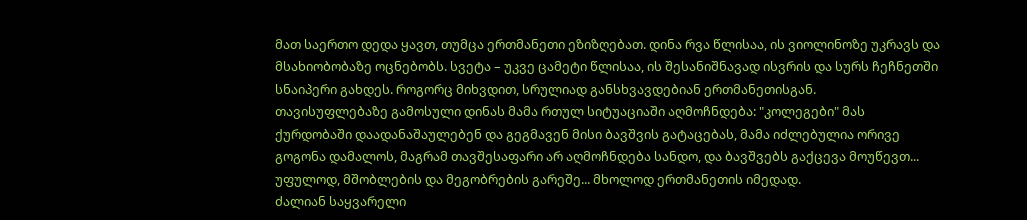მათ საერთო დედა ყავთ, თუმცა ერთმანეთი ეზიზღებათ. დინა რვა წლისაა, ის ვიოლინოზე უკრავს და მსახიობობაზე ოცნებობს. სვეტა – უკვე ცამეტი წლისაა, ის შესანიშნავად ისვრის და სურს ჩეჩნეთში სნაიპერი გახდეს. როგორც მიხვდით, სრულიად განსხვავდებიან ერთმანეთისგან.
თავისუფლებაზე გამოსული დინას მამა რთულ სიტუაციაში აღმოჩნდება: "კოლეგები" მას ქურდობაში დაადანაშაულებენ და გეგმავენ მისი ბავშვის გატაცებას, მამა იძლებულია ორივე გოგონა დამალოს, მაგრამ თავშესაფარი არ აღმოჩნდება სანდო, და ბავშვებს გაქცევა მოუწევთ... უფულოდ, მშობლების და მეგობრების გარეშე... მხოლოდ ერთმანეთის იმედად.
ძალიან საყვარელი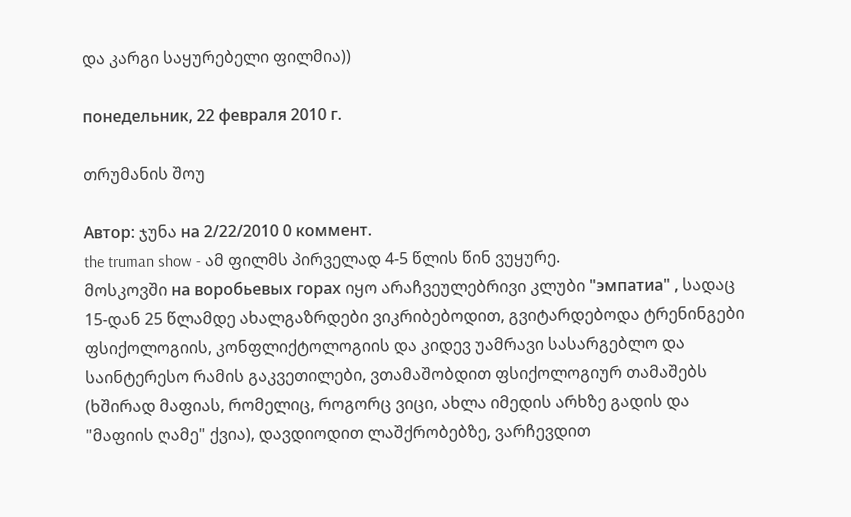და კარგი საყურებელი ფილმია))

понедельник, 22 февраля 2010 г.

თრუმანის შოუ

Автор: ჯუნა на 2/22/2010 0 коммент.
the truman show - ამ ფილმს პირველად 4-5 წლის წინ ვუყურე.
მოსკოვში на воробьевых горах იყო არაჩვეულებრივი კლუბი "эмпатиа" , სადაც 15-დან 25 წლამდე ახალგაზრდები ვიკრიბებოდით, გვიტარდებოდა ტრენინგები ფსიქოლოგიის, კონფლიქტოლოგიის და კიდევ უამრავი სასარგებლო და საინტერესო რამის გაკვეთილები, ვთამაშობდით ფსიქოლოგიურ თამაშებს (ხშირად მაფიას, რომელიც, როგორც ვიცი, ახლა იმედის არხზე გადის და "მაფიის ღამე" ქვია), დავდიოდით ლაშქრობებზე, ვარჩევდით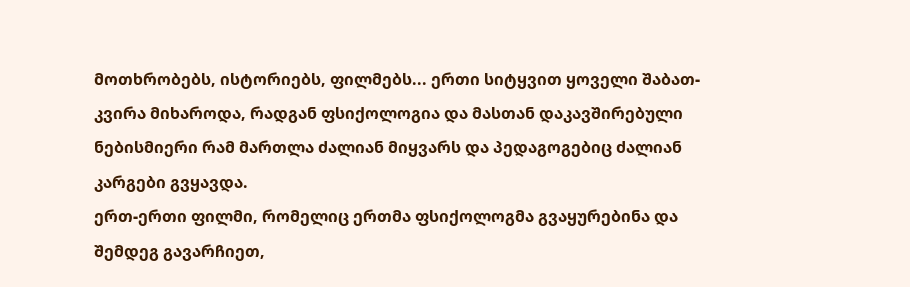მოთხრობებს, ისტორიებს, ფილმებს... ერთი სიტყვით ყოველი შაბათ-კვირა მიხაროდა, რადგან ფსიქოლოგია და მასთან დაკავშირებული ნებისმიერი რამ მართლა ძალიან მიყვარს და პედაგოგებიც ძალიან კარგები გვყავდა.
ერთ-ერთი ფილმი, რომელიც ერთმა ფსიქოლოგმა გვაყურებინა და შემდეგ გავარჩიეთ,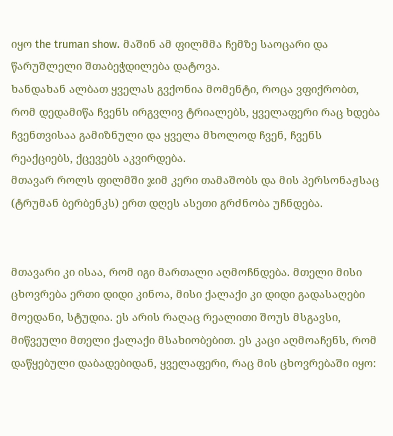იყო the truman show. მაშინ ამ ფილმმა ჩემზე საოცარი და წარუშლელი შთაბეჭდილება დატოვა.
ხანდახან ალბათ ყველას გვქონია მომენტი, როცა ვფიქრობთ, რომ დედამიწა ჩვენს ირგვლივ ტრიალებს, ყველაფერი რაც ხდება ჩვენთვისაა გამიზნული და ყველა მხოლოდ ჩვენ, ჩვენს რეაქციებს, ქცევებს აკვირდება.
მთავარ როლს ფილმში ჯიმ კერი თამაშობს და მის პერსონაჟსაც (ტრუმან ბერბენკს) ერთ დღეს ასეთი გრძნობა უჩნდება.


მთავარი კი ისაა, რომ იგი მართალი აღმოჩნდება. მთელი მისი ცხოვრება ერთი დიდი კინოა, მისი ქალაქი კი დიდი გადასაღები მოედანი, სტუდია. ეს არის რაღაც რეალითი შოუს მსგავსი, მიწვეული მთელი ქალაქი მსახიობებით. ეს კაცი აღმოაჩენს, რომ დაწყებული დაბადებიდან, ყველაფერი, რაც მის ცხოვრებაში იყო: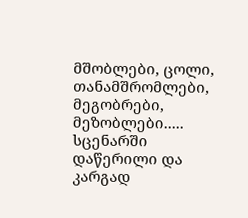მშობლები, ცოლი, თანამშრომლები, მეგობრები, მეზობლები..... სცენარში დაწერილი და კარგად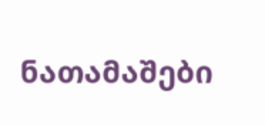ნათამაშები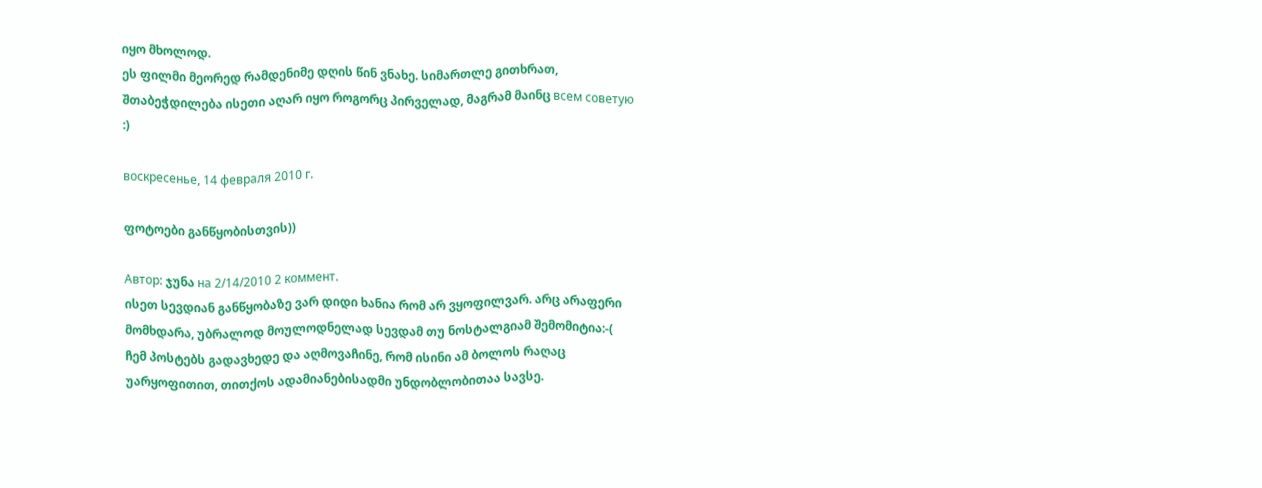იყო მხოლოდ.
ეს ფილმი მეორედ რამდენიმე დღის წინ ვნახე. სიმართლე გითხრათ, შთაბეჭდილება ისეთი აღარ იყო როგორც პირველად, მაგრამ მაინც всем советую :)

воскресенье, 14 февраля 2010 г.

ფოტოები განწყობისთვის))

Автор: ჯუნა на 2/14/2010 2 коммент.
ისეთ სევდიან განწყობაზე ვარ დიდი ხანია რომ არ ვყოფილვარ. არც არაფერი მომხდარა, უბრალოდ მოულოდნელად სევდამ თუ ნოსტალგიამ შემომიტია:-(
ჩემ პოსტებს გადავხედე და აღმოვაჩინე, რომ ისინი ამ ბოლოს რაღაც უარყოფითით, თითქოს ადამიანებისადმი უნდობლობითაა სავსე.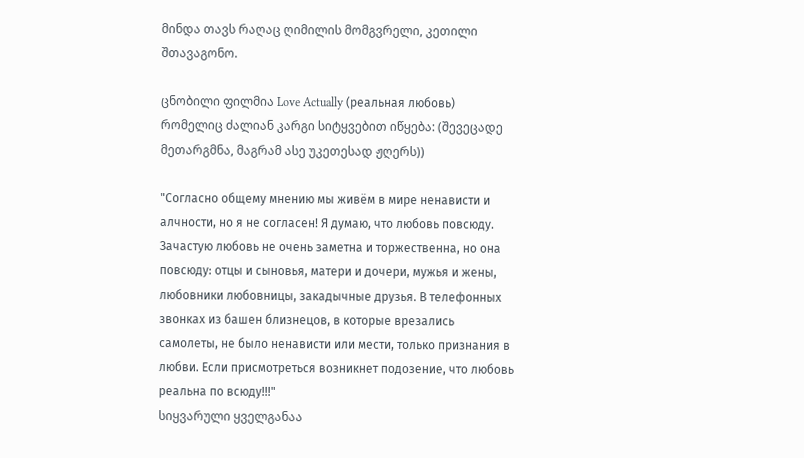მინდა თავს რაღაც ღიმილის მომგვრელი, კეთილი შთავაგონო.

ცნობილი ფილმია Love Actually (реальная любовь) რომელიც ძალიან კარგი სიტყვებით იწყება: (შევეცადე მეთარგმნა, მაგრამ ასე უკეთესად ჟღერს))

"Согласно общему мнению мы живём в мире ненависти и алчности, но я не согласен! Я думаю, что любовь повсюду. Зачастую любовь не очень заметна и торжественна, но она повсюду: отцы и сыновья, матери и дочери, мужья и жены, любовники любовницы, закадычные друзья. В телефонных звонках из башен близнецов, в которые врезались самолеты, не было ненависти или мести, только признания в любви. Если присмотреться возникнет подозение, что любовь реальна по всюду!!!"
სიყვარული ყველგანაა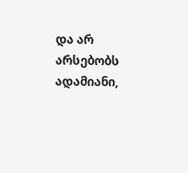და არ არსებობს ადამიანი,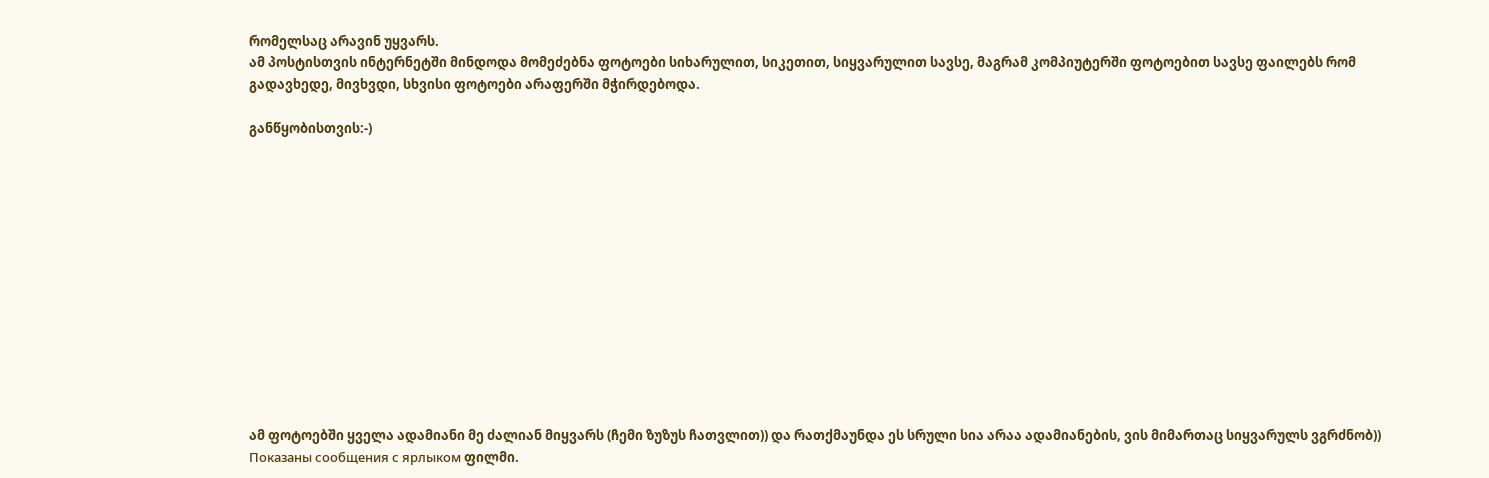რომელსაც არავინ უყვარს.
ამ პოსტისთვის ინტერნეტში მინდოდა მომეძებნა ფოტოები სიხარულით, სიკეთით, სიყვარულით სავსე, მაგრამ კომპიუტერში ფოტოებით სავსე ფაილებს რომ გადავხედე, მივხვდი, სხვისი ფოტოები არაფერში მჭირდებოდა.

განწყობისთვის:-)













ამ ფოტოებში ყველა ადამიანი მე ძალიან მიყვარს (ჩემი ზუზუს ჩათვლით)) და რათქმაუნდა ეს სრული სია არაა ადამიანების, ვის მიმართაც სიყვარულს ვგრძნობ))
Показаны сообщения с ярлыком ფილმი.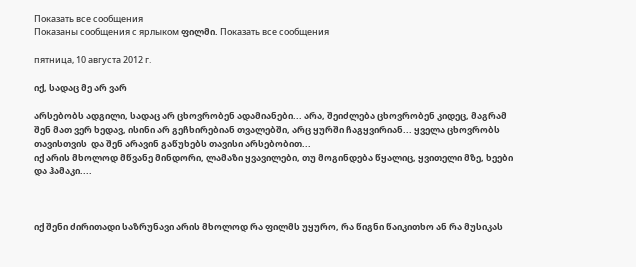Показать все сообщения
Показаны сообщения с ярлыком ფილმი. Показать все сообщения

пятница, 10 августа 2012 г.

იქ, სადაც მე არ ვარ

არსებობს ადგილი, სადაც არ ცხოვრობენ ადამიანები... არა, შეიძლება ცხოვრობენ კიდეც, მაგრამ შენ მათ ვერ ხედავ, ისინი არ გეჩხირებიან თვალებში, არც ყურში ჩაგყვირიან... ყველა ცხოვრობს თავისთვის  და შენ არავინ გაწუხებს თავისი არსებობით...
იქ არის მხოლოდ მწვანე მინდორი, ლამაზი ყვავილები, თუ მოგინდება წყალიც, ყვითელი მზე, ხეები და ჰამაკი....



იქ შენი ძირითადი საზრუნავი არის მხოლოდ რა ფილმს უყურო, რა წიგნი წაიკითხო ან რა მუსიკას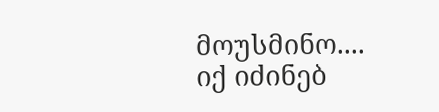მოუსმინო....
იქ იძინებ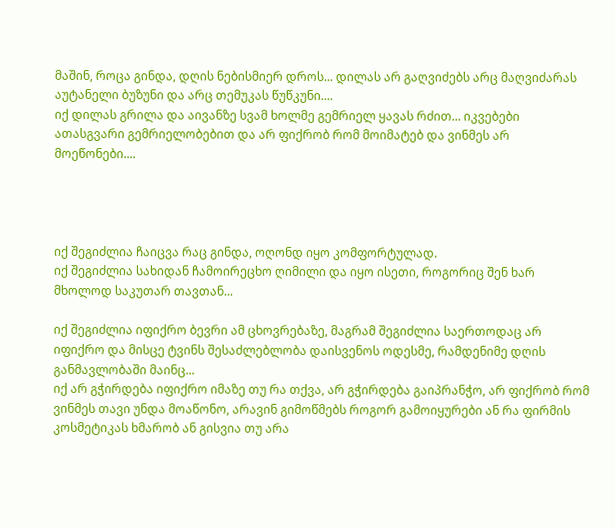მაშინ, როცა გინდა, დღის ნებისმიერ დროს... დილას არ გაღვიძებს არც მაღვიძარას აუტანელი ბუზუნი და არც თემუკას წუწკუნი....
იქ დილას გრილა და აივანზე სვამ ხოლმე გემრიელ ყავას რძით... იკვებები ათასგვარი გემრიელობებით და არ ფიქრობ რომ მოიმატებ და ვინმეს არ მოეწონები....




იქ შეგიძლია ჩაიცვა რაც გინდა, ოღონდ იყო კომფორტულად.
იქ შეგიძლია სახიდან ჩამოირეცხო ღიმილი და იყო ისეთი, როგორიც შენ ხარ მხოლოდ საკუთარ თავთან...

იქ შეგიძლია იფიქრო ბევრი ამ ცხოვრებაზე, მაგრამ შეგიძლია საერთოდაც არ იფიქრო და მისცე ტვინს შესაძლებლობა დაისვენოს ოდესმე, რამდენიმე დღის განმავლობაში მაინც...
იქ არ გჭირდება იფიქრო იმაზე თუ რა თქვა, არ გჭირდება გაიპრანჭო, არ ფიქრობ რომ ვინმეს თავი უნდა მოაწონო, არავინ გიმოწმებს როგორ გამოიყურები ან რა ფირმის კოსმეტიკას ხმარობ ან გისვია თუ არა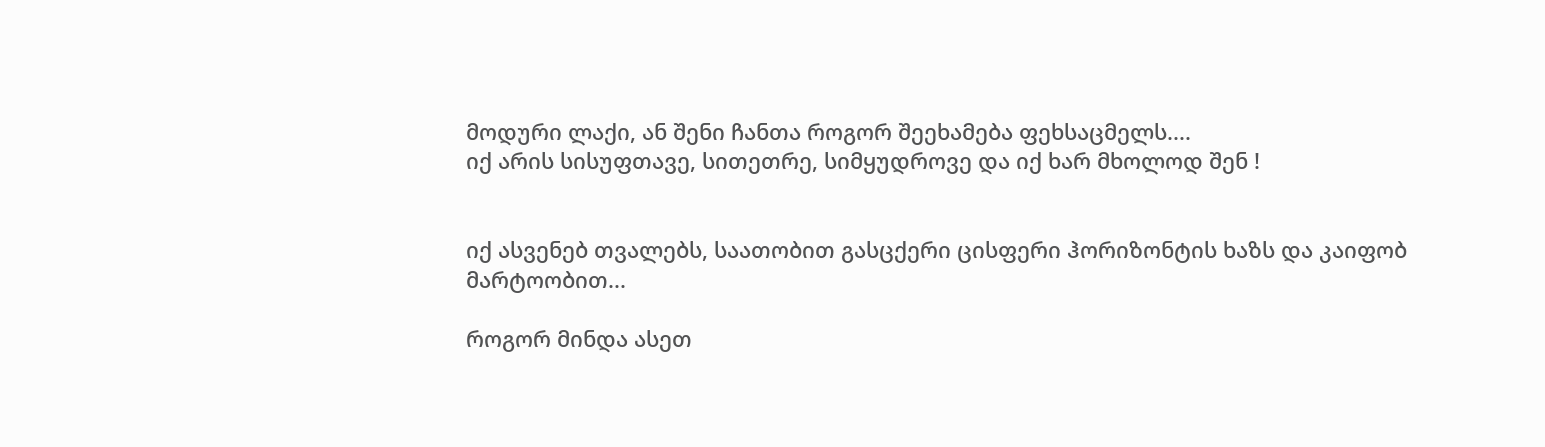მოდური ლაქი, ან შენი ჩანთა როგორ შეეხამება ფეხსაცმელს....
იქ არის სისუფთავე, სითეთრე, სიმყუდროვე და იქ ხარ მხოლოდ შენ !


იქ ასვენებ თვალებს, საათობით გასცქერი ცისფერი ჰორიზონტის ხაზს და კაიფობ მარტოობით...

როგორ მინდა ასეთ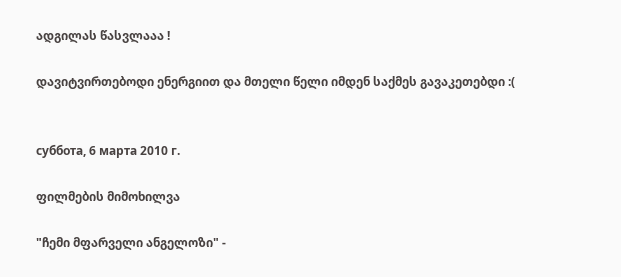ადგილას წასვლააა !

დავიტვირთებოდი ენერგიით და მთელი წელი იმდენ საქმეს გავაკეთებდი :(


суббота, 6 марта 2010 г.

ფილმების მიმოხილვა

"ჩემი მფარველი ანგელოზი" -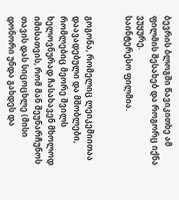ბევრის ბლოგში წავიკითხე ამ ფილმის შესახებ და როგორც იქნა ვუყურე.
საინტერესო ფილმია.


გოგონა, რომელიც ლეიკემიითაა დაავადებული და მშობლები, რომლებიც მეორე შვილს ხელოვნურად ჩასახავენ მხოლოდ იმისათვის, რომ მან შეუნარჩუნოს თავის დას სიცოცხლე (მისი დონორი უნდა გახდეს და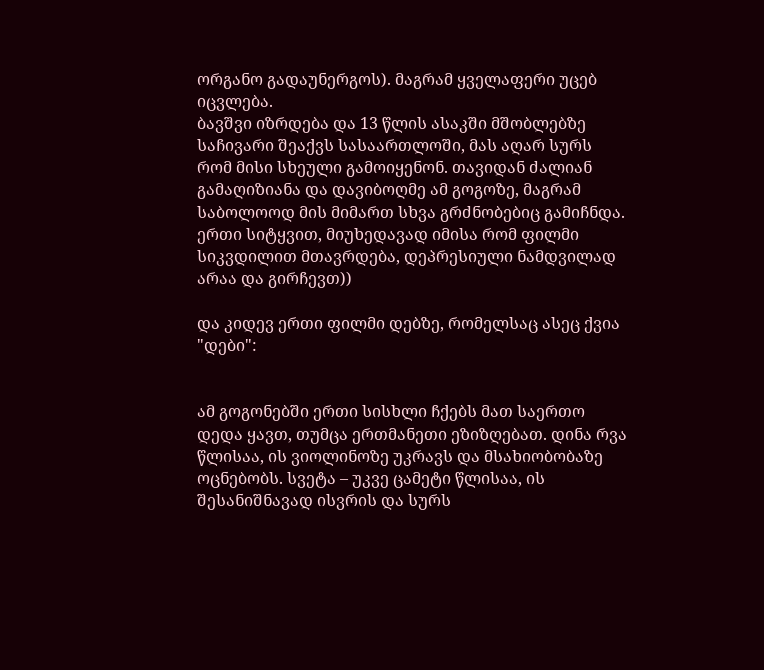ორგანო გადაუნერგოს). მაგრამ ყველაფერი უცებ იცვლება.
ბავშვი იზრდება და 13 წლის ასაკში მშობლებზე საჩივარი შეაქვს სასაართლოში, მას აღარ სურს რომ მისი სხეული გამოიყენონ. თავიდან ძალიან გამაღიზიანა და დავიბოღმე ამ გოგოზე, მაგრამ საბოლოოდ მის მიმართ სხვა გრძნობებიც გამიჩნდა.
ერთი სიტყვით, მიუხედავად იმისა რომ ფილმი სიკვდილით მთავრდება, დეპრესიული ნამდვილად არაა და გირჩევთ))

და კიდევ ერთი ფილმი დებზე, რომელსაც ასეც ქვია "დები":


ამ გოგონებში ერთი სისხლი ჩქებს მათ საერთო დედა ყავთ, თუმცა ერთმანეთი ეზიზღებათ. დინა რვა წლისაა, ის ვიოლინოზე უკრავს და მსახიობობაზე ოცნებობს. სვეტა – უკვე ცამეტი წლისაა, ის შესანიშნავად ისვრის და სურს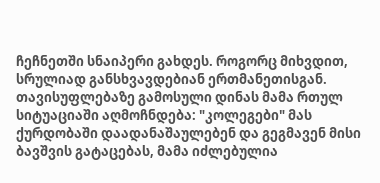ჩეჩნეთში სნაიპერი გახდეს. როგორც მიხვდით, სრულიად განსხვავდებიან ერთმანეთისგან.
თავისუფლებაზე გამოსული დინას მამა რთულ სიტუაციაში აღმოჩნდება: "კოლეგები" მას ქურდობაში დაადანაშაულებენ და გეგმავენ მისი ბავშვის გატაცებას, მამა იძლებულია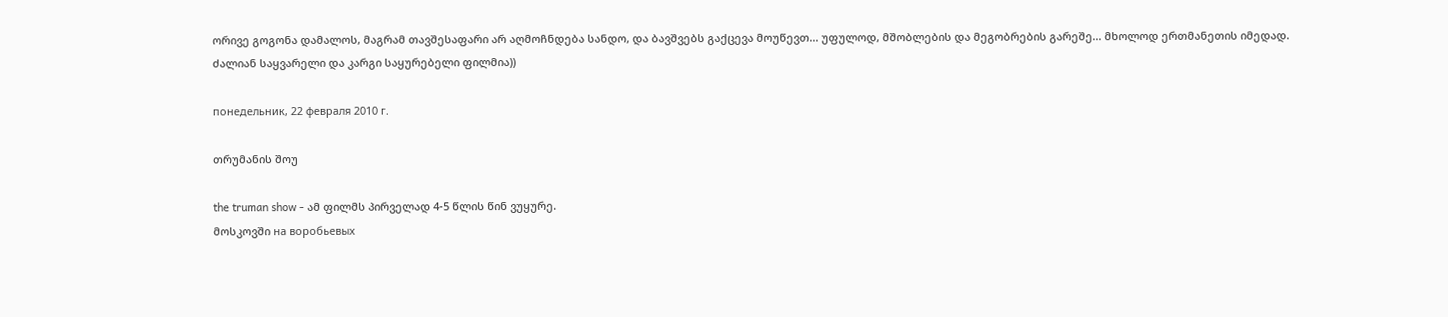ორივე გოგონა დამალოს, მაგრამ თავშესაფარი არ აღმოჩნდება სანდო, და ბავშვებს გაქცევა მოუწევთ... უფულოდ, მშობლების და მეგობრების გარეშე... მხოლოდ ერთმანეთის იმედად.
ძალიან საყვარელი და კარგი საყურებელი ფილმია))

понедельник, 22 февраля 2010 г.

თრუმანის შოუ

the truman show - ამ ფილმს პირველად 4-5 წლის წინ ვუყურე.
მოსკოვში на воробьевых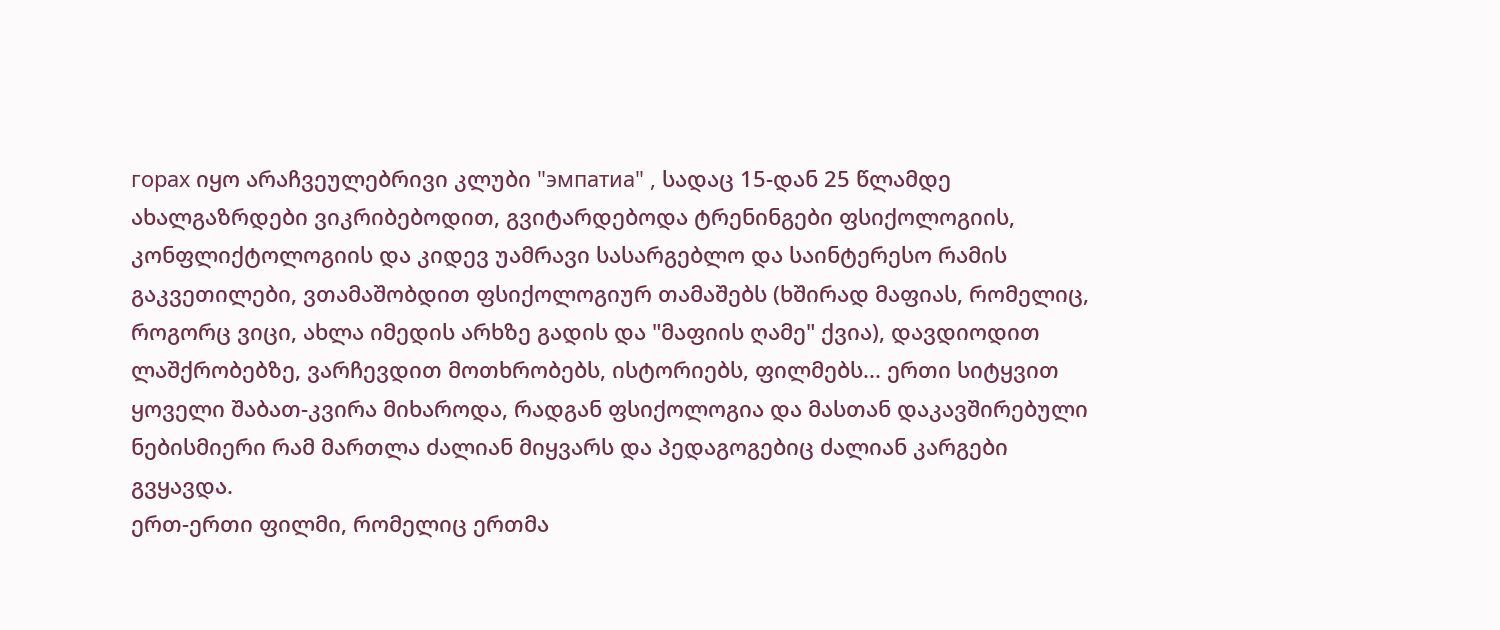горах იყო არაჩვეულებრივი კლუბი "эмпатиа" , სადაც 15-დან 25 წლამდე ახალგაზრდები ვიკრიბებოდით, გვიტარდებოდა ტრენინგები ფსიქოლოგიის, კონფლიქტოლოგიის და კიდევ უამრავი სასარგებლო და საინტერესო რამის გაკვეთილები, ვთამაშობდით ფსიქოლოგიურ თამაშებს (ხშირად მაფიას, რომელიც, როგორც ვიცი, ახლა იმედის არხზე გადის და "მაფიის ღამე" ქვია), დავდიოდით ლაშქრობებზე, ვარჩევდით მოთხრობებს, ისტორიებს, ფილმებს... ერთი სიტყვით ყოველი შაბათ-კვირა მიხაროდა, რადგან ფსიქოლოგია და მასთან დაკავშირებული ნებისმიერი რამ მართლა ძალიან მიყვარს და პედაგოგებიც ძალიან კარგები გვყავდა.
ერთ-ერთი ფილმი, რომელიც ერთმა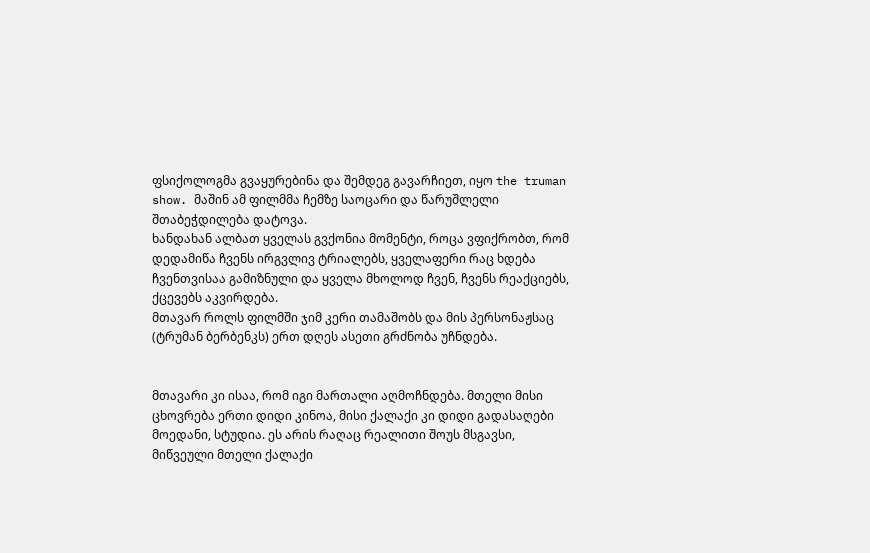ფსიქოლოგმა გვაყურებინა და შემდეგ გავარჩიეთ, იყო the truman show. მაშინ ამ ფილმმა ჩემზე საოცარი და წარუშლელი შთაბეჭდილება დატოვა.
ხანდახან ალბათ ყველას გვქონია მომენტი, როცა ვფიქრობთ, რომ დედამიწა ჩვენს ირგვლივ ტრიალებს, ყველაფერი რაც ხდება ჩვენთვისაა გამიზნული და ყველა მხოლოდ ჩვენ, ჩვენს რეაქციებს, ქცევებს აკვირდება.
მთავარ როლს ფილმში ჯიმ კერი თამაშობს და მის პერსონაჟსაც (ტრუმან ბერბენკს) ერთ დღეს ასეთი გრძნობა უჩნდება.


მთავარი კი ისაა, რომ იგი მართალი აღმოჩნდება. მთელი მისი ცხოვრება ერთი დიდი კინოა, მისი ქალაქი კი დიდი გადასაღები მოედანი, სტუდია. ეს არის რაღაც რეალითი შოუს მსგავსი, მიწვეული მთელი ქალაქი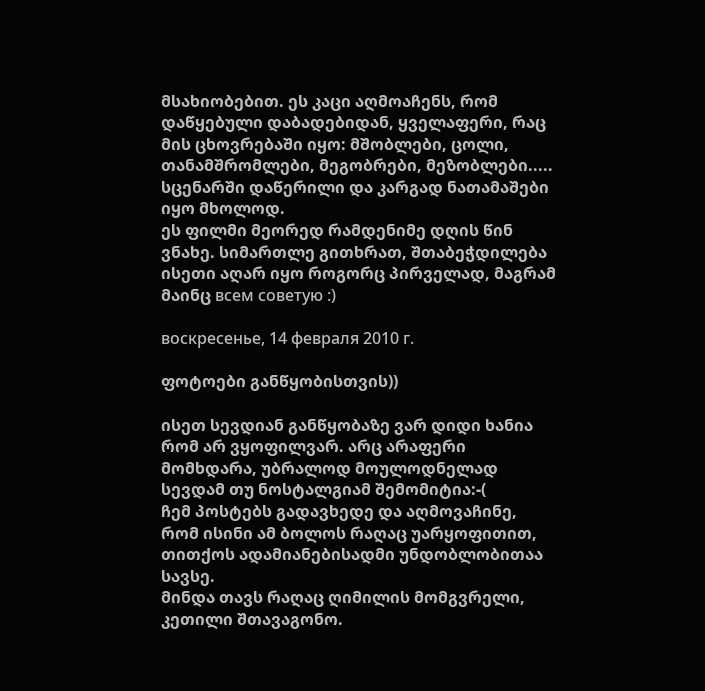მსახიობებით. ეს კაცი აღმოაჩენს, რომ დაწყებული დაბადებიდან, ყველაფერი, რაც მის ცხოვრებაში იყო: მშობლები, ცოლი, თანამშრომლები, მეგობრები, მეზობლები..... სცენარში დაწერილი და კარგად ნათამაშები იყო მხოლოდ.
ეს ფილმი მეორედ რამდენიმე დღის წინ ვნახე. სიმართლე გითხრათ, შთაბეჭდილება ისეთი აღარ იყო როგორც პირველად, მაგრამ მაინც всем советую :)

воскресенье, 14 февраля 2010 г.

ფოტოები განწყობისთვის))

ისეთ სევდიან განწყობაზე ვარ დიდი ხანია რომ არ ვყოფილვარ. არც არაფერი მომხდარა, უბრალოდ მოულოდნელად სევდამ თუ ნოსტალგიამ შემომიტია:-(
ჩემ პოსტებს გადავხედე და აღმოვაჩინე, რომ ისინი ამ ბოლოს რაღაც უარყოფითით, თითქოს ადამიანებისადმი უნდობლობითაა სავსე.
მინდა თავს რაღაც ღიმილის მომგვრელი, კეთილი შთავაგონო.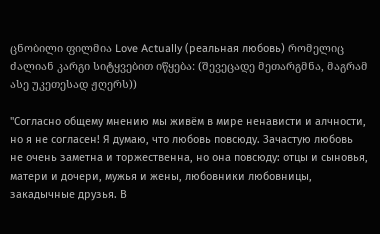ცნობილი ფილმია Love Actually (реальная любовь) რომელიც ძალიან კარგი სიტყვებით იწყება: (შევეცადე მეთარგმნა, მაგრამ ასე უკეთესად ჟღერს))

"Согласно общему мнению мы живём в мире ненависти и алчности, но я не согласен! Я думаю, что любовь повсюду. Зачастую любовь не очень заметна и торжественна, но она повсюду: отцы и сыновья, матери и дочери, мужья и жены, любовники любовницы, закадычные друзья. В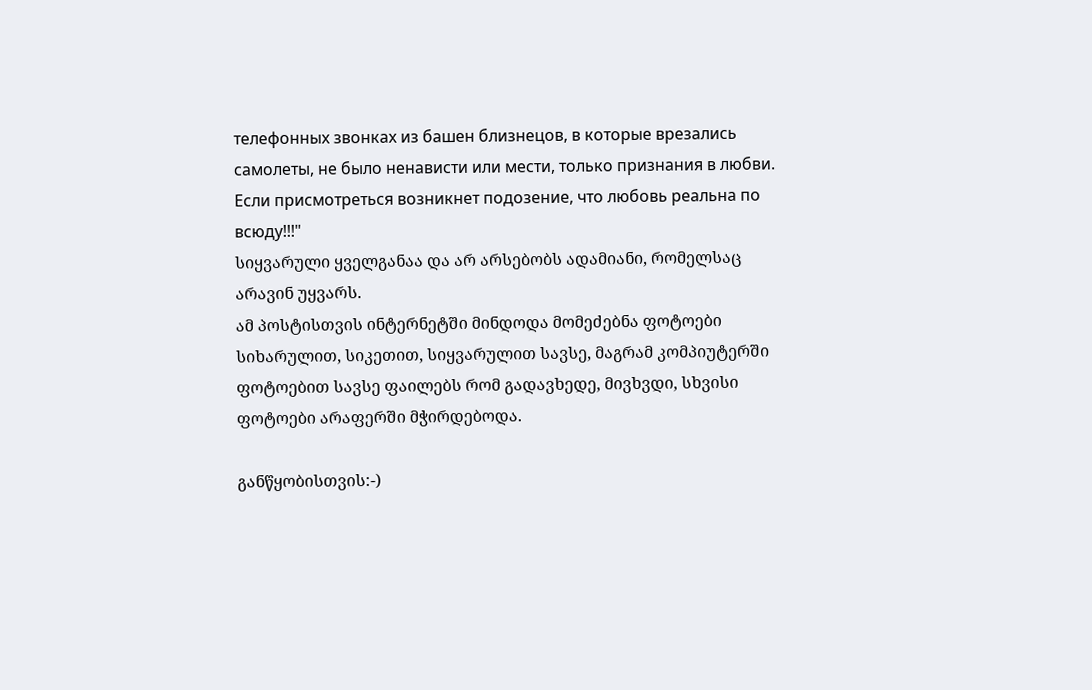телефонных звонках из башен близнецов, в которые врезались самолеты, не было ненависти или мести, только признания в любви. Если присмотреться возникнет подозение, что любовь реальна по всюду!!!"
სიყვარული ყველგანაა და არ არსებობს ადამიანი, რომელსაც არავინ უყვარს.
ამ პოსტისთვის ინტერნეტში მინდოდა მომეძებნა ფოტოები სიხარულით, სიკეთით, სიყვარულით სავსე, მაგრამ კომპიუტერში ფოტოებით სავსე ფაილებს რომ გადავხედე, მივხვდი, სხვისი ფოტოები არაფერში მჭირდებოდა.

განწყობისთვის:-)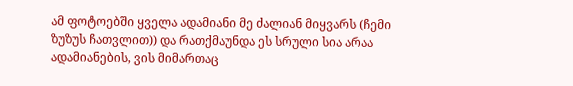ამ ფოტოებში ყველა ადამიანი მე ძალიან მიყვარს (ჩემი ზუზუს ჩათვლით)) და რათქმაუნდა ეს სრული სია არაა ადამიანების, ვის მიმართაც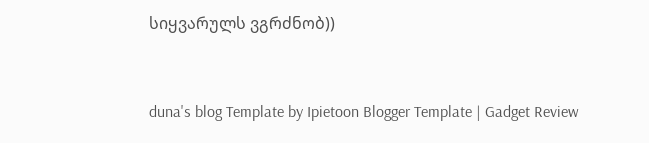სიყვარულს ვგრძნობ))


duna's blog Template by Ipietoon Blogger Template | Gadget Review